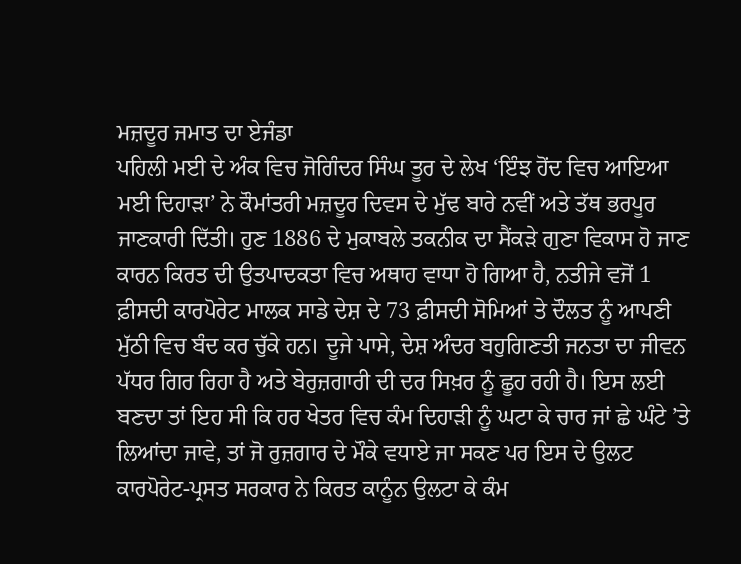ਮਜ਼ਦੂਰ ਜਮਾਤ ਦਾ ਏਜੰਡਾ
ਪਹਿਲੀ ਮਈ ਦੇ ਅੰਕ ਵਿਚ ਜੋਗਿੰਦਰ ਸਿੰਘ ਤੂਰ ਦੇ ਲੇਖ ‘ਇੰਝ ਹੋਂਦ ਵਿਚ ਆਇਆ ਮਈ ਦਿਹਾੜਾ’ ਨੇ ਕੌਮਾਂਤਰੀ ਮਜ਼ਦੂਰ ਦਿਵਸ ਦੇ ਮੁੱਢ ਬਾਰੇ ਨਵੀਂ ਅਤੇ ਤੱਥ ਭਰਪੂਰ ਜਾਣਕਾਰੀ ਦਿੱਤੀ। ਹੁਣ 1886 ਦੇ ਮੁਕਾਬਲੇ ਤਕਨੀਕ ਦਾ ਸੈਂਕੜੇ ਗੁਣਾ ਵਿਕਾਸ ਹੋ ਜਾਣ ਕਾਰਨ ਕਿਰਤ ਦੀ ਉਤਪਾਦਕਤਾ ਵਿਚ ਅਥਾਹ ਵਾਧਾ ਹੋ ਗਿਆ ਹੈ, ਨਤੀਜੇ ਵਜੋਂ 1 ਫ਼ੀਸਦੀ ਕਾਰਪੋਰੇਟ ਮਾਲਕ ਸਾਡੇ ਦੇਸ਼ ਦੇ 73 ਫ਼ੀਸਦੀ ਸੋਮਿਆਂ ਤੇ ਦੌਲਤ ਨੂੰ ਆਪਣੀ ਮੁੱਠੀ ਵਿਚ ਬੰਦ ਕਰ ਚੁੱਕੇ ਹਨ। ਦੂਜੇ ਪਾਸੇ, ਦੇਸ਼ ਅੰਦਰ ਬਹੁਗਿਣਤੀ ਜਨਤਾ ਦਾ ਜੀਵਨ ਪੱਧਰ ਗਿਰ ਰਿਹਾ ਹੈ ਅਤੇ ਬੇਰੁਜ਼ਗਾਰੀ ਦੀ ਦਰ ਸਿਖ਼ਰ ਨੂੰ ਛੂਹ ਰਹੀ ਹੈ। ਇਸ ਲਈ ਬਣਦਾ ਤਾਂ ਇਹ ਸੀ ਕਿ ਹਰ ਖੇਤਰ ਵਿਚ ਕੰਮ ਦਿਹਾੜੀ ਨੂੰ ਘਟਾ ਕੇ ਚਾਰ ਜਾਂ ਛੇ ਘੰਟੇ ’ਤੇ ਲਿਆਂਦਾ ਜਾਵੇ, ਤਾਂ ਜੋ ਰੁਜ਼ਗਾਰ ਦੇ ਮੌਕੇ ਵਧਾਏ ਜਾ ਸਕਣ ਪਰ ਇਸ ਦੇ ਉਲਟ ਕਾਰਪੋਰੇਟ-ਪ੍ਰਸਤ ਸਰਕਾਰ ਨੇ ਕਿਰਤ ਕਾਨੂੰਨ ਉਲਟਾ ਕੇ ਕੰਮ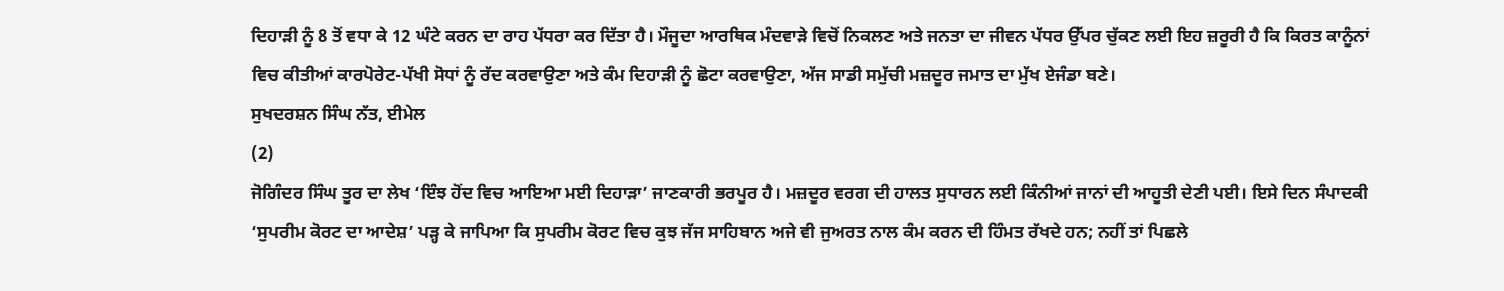ਦਿਹਾੜੀ ਨੂੰ 8 ਤੋਂ ਵਧਾ ਕੇ 12 ਘੰਟੇ ਕਰਨ ਦਾ ਰਾਹ ਪੱਧਰਾ ਕਰ ਦਿੱਤਾ ਹੈ। ਮੌਜੂਦਾ ਆਰਥਿਕ ਮੰਦਵਾੜੇ ਵਿਚੋਂ ਨਿਕਲਣ ਅਤੇ ਜਨਤਾ ਦਾ ਜੀਵਨ ਪੱਧਰ ਉੱਪਰ ਚੁੱਕਣ ਲਈ ਇਹ ਜ਼ਰੂਰੀ ਹੈ ਕਿ ਕਿਰਤ ਕਾਨੂੰਨਾਂ ਵਿਚ ਕੀਤੀਆਂ ਕਾਰਪੋਰੇਟ-ਪੱਖੀ ਸੋਧਾਂ ਨੂੰ ਰੱਦ ਕਰਵਾਉਣਾ ਅਤੇ ਕੰਮ ਦਿਹਾੜੀ ਨੂੰ ਛੋਟਾ ਕਰਵਾਉਣਾ, ਅੱਜ ਸਾਡੀ ਸਮੁੱਚੀ ਮਜ਼ਦੂਰ ਜਮਾਤ ਦਾ ਮੁੱਖ ਏਜੰਡਾ ਬਣੇ।
ਸੁਖਦਰਸ਼ਨ ਸਿੰਘ ਨੱਤ, ਈਮੇਲ
(2)
ਜੋਗਿੰਦਰ ਸਿੰਘ ਤੂਰ ਦਾ ਲੇਖ ‘ਇੰਝ ਹੋਂਦ ਵਿਚ ਆਇਆ ਮਈ ਦਿਹਾੜਾ’ ਜਾਣਕਾਰੀ ਭਰਪੂਰ ਹੈ। ਮਜ਼ਦੂਰ ਵਰਗ ਦੀ ਹਾਲਤ ਸੁਧਾਰਨ ਲਈ ਕਿੰਨੀਆਂ ਜਾਨਾਂ ਦੀ ਆਹੂਤੀ ਦੇਣੀ ਪਈ। ਇਸੇ ਦਿਨ ਸੰਪਾਦਕੀ ‘ਸੁਪਰੀਮ ਕੋਰਟ ਦਾ ਆਦੇਸ਼’ ਪੜ੍ਹ ਕੇ ਜਾਪਿਆ ਕਿ ਸੁਪਰੀਮ ਕੋਰਟ ਵਿਚ ਕੁਝ ਜੱਜ ਸਾਹਿਬਾਨ ਅਜੇ ਵੀ ਜੁਅਰਤ ਨਾਲ ਕੰਮ ਕਰਨ ਦੀ ਹਿੰਮਤ ਰੱਖਦੇ ਹਨ; ਨਹੀਂ ਤਾਂ ਪਿਛਲੇ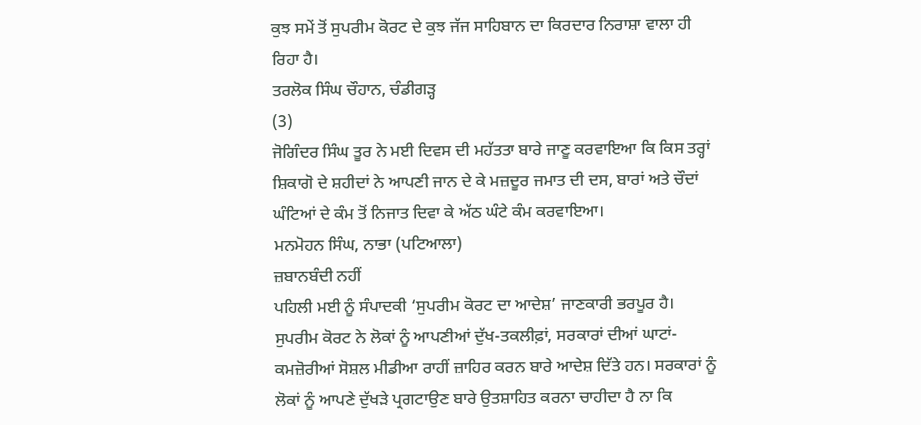ਕੁਝ ਸਮੇਂ ਤੋਂ ਸੁਪਰੀਮ ਕੋਰਟ ਦੇ ਕੁਝ ਜੱਜ ਸਾਹਿਬਾਨ ਦਾ ਕਿਰਦਾਰ ਨਿਰਾਸ਼ਾ ਵਾਲਾ ਹੀ ਰਿਹਾ ਹੈ।
ਤਰਲੋਕ ਸਿੰਘ ਚੌਹਾਨ, ਚੰਡੀਗੜ੍ਹ
(3)
ਜੋਗਿੰਦਰ ਸਿੰਘ ਤੂਰ ਨੇ ਮਈ ਦਿਵਸ ਦੀ ਮਹੱਤਤਾ ਬਾਰੇ ਜਾਣੂ ਕਰਵਾਇਆ ਕਿ ਕਿਸ ਤਰ੍ਹਾਂ ਸ਼ਿਕਾਗੋ ਦੇ ਸ਼ਹੀਦਾਂ ਨੇ ਆਪਣੀ ਜਾਨ ਦੇ ਕੇ ਮਜ਼ਦੂਰ ਜਮਾਤ ਦੀ ਦਸ, ਬਾਰਾਂ ਅਤੇ ਚੌਦਾਂ ਘੰਟਿਆਂ ਦੇ ਕੰਮ ਤੋਂ ਨਿਜਾਤ ਦਿਵਾ ਕੇ ਅੱਠ ਘੰਟੇ ਕੰਮ ਕਰਵਾਇਆ।
ਮਨਮੋਹਨ ਸਿੰਘ, ਨਾਭਾ (ਪਟਿਆਲਾ)
ਜ਼ਬਾਨਬੰਦੀ ਨਹੀਂ
ਪਹਿਲੀ ਮਈ ਨੂੰ ਸੰਪਾਦਕੀ ‘ਸੁਪਰੀਮ ਕੋਰਟ ਦਾ ਆਦੇਸ਼’ ਜਾਣਕਾਰੀ ਭਰਪੂਰ ਹੈ। ਸੁਪਰੀਮ ਕੋਰਟ ਨੇ ਲੋਕਾਂ ਨੂੰ ਆਪਣੀਆਂ ਦੁੱਖ-ਤਕਲੀਫ਼ਾਂ, ਸਰਕਾਰਾਂ ਦੀਆਂ ਘਾਟਾਂ-ਕਮਜ਼ੋਰੀਆਂ ਸੋਸ਼ਲ ਮੀਡੀਆ ਰਾਹੀਂ ਜ਼ਾਹਿਰ ਕਰਨ ਬਾਰੇ ਆਦੇਸ਼ ਦਿੱਤੇ ਹਨ। ਸਰਕਾਰਾਂ ਨੂੰ ਲੋਕਾਂ ਨੂੰ ਆਪਣੇ ਦੁੱਖੜੇ ਪ੍ਰਗਟਾਉਣ ਬਾਰੇ ਉਤਸ਼ਾਹਿਤ ਕਰਨਾ ਚਾਹੀਦਾ ਹੈ ਨਾ ਕਿ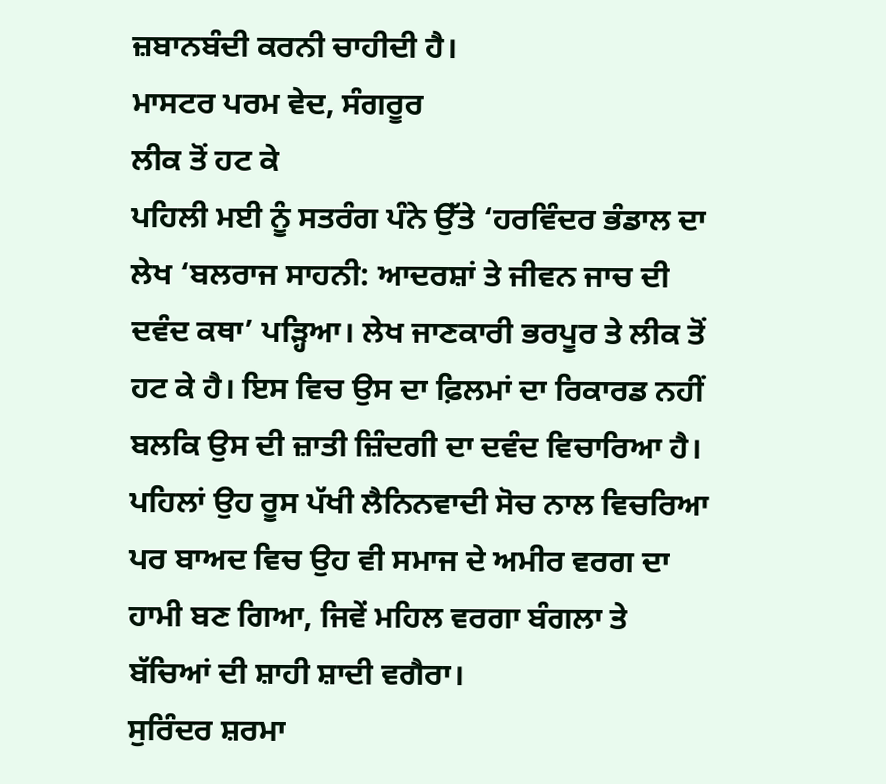ਜ਼ਬਾਨਬੰਦੀ ਕਰਨੀ ਚਾਹੀਦੀ ਹੈ।
ਮਾਸਟਰ ਪਰਮ ਵੇਦ, ਸੰਗਰੂਰ
ਲੀਕ ਤੋਂ ਹਟ ਕੇ
ਪਹਿਲੀ ਮਈ ਨੂੰ ਸਤਰੰਗ ਪੰਨੇ ਉੱਤੇ ‘ਹਰਵਿੰਦਰ ਭੰਡਾਲ ਦਾ ਲੇਖ ‘ਬਲਰਾਜ ਸਾਹਨੀ: ਆਦਰਸ਼ਾਂ ਤੇ ਜੀਵਨ ਜਾਚ ਦੀ ਦਵੰਦ ਕਥਾ’ ਪੜ੍ਹਿਆ। ਲੇਖ ਜਾਣਕਾਰੀ ਭਰਪੂਰ ਤੇ ਲੀਕ ਤੋਂ ਹਟ ਕੇ ਹੈ। ਇਸ ਵਿਚ ਉਸ ਦਾ ਫ਼ਿਲਮਾਂ ਦਾ ਰਿਕਾਰਡ ਨਹੀਂ ਬਲਕਿ ਉਸ ਦੀ ਜ਼ਾਤੀ ਜ਼ਿੰਦਗੀ ਦਾ ਦਵੰਦ ਵਿਚਾਰਿਆ ਹੈ। ਪਹਿਲਾਂ ਉਹ ਰੂਸ ਪੱਖੀ ਲੈਨਿਨਵਾਦੀ ਸੋਚ ਨਾਲ ਵਿਚਰਿਆ ਪਰ ਬਾਅਦ ਵਿਚ ਉਹ ਵੀ ਸਮਾਜ ਦੇ ਅਮੀਰ ਵਰਗ ਦਾ ਹਾਮੀ ਬਣ ਗਿਆ, ਜਿਵੇਂ ਮਹਿਲ ਵਰਗਾ ਬੰਗਲਾ ਤੇ ਬੱਚਿਆਂ ਦੀ ਸ਼ਾਹੀ ਸ਼ਾਦੀ ਵਗੈਰਾ।
ਸੁਰਿੰਦਰ ਸ਼ਰਮਾ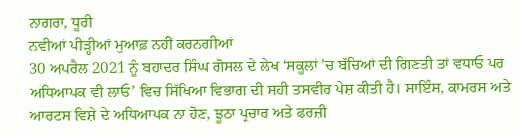ਨਾਗਰਾ, ਧੂਰੀ
ਨਵੀਆਂ ਪੀੜ੍ਹੀਆਂ ਮੁਆਫ਼ ਨਹੀਂ ਕਰਨਗੀਆਂ
30 ਅਪਰੈਲ 2021 ਨੂੰ ਬਹਾਦਰ ਸਿੰਘ ਗੋਸਲ ਦੇ ਲੇਖ ‘ਸਕੂਲਾਂ ’ਚ ਬੱਚਿਆਂ ਦੀ ਗਿਣਤੀ ਤਾਂ ਵਧਾਓ ਪਰ ਅਧਿਆਪਕ ਵੀ ਲਾਓ’ ਵਿਚ ਸਿੱਖਿਆ ਵਿਭਾਗ ਦੀ ਸਹੀ ਤਸਵੀਰ ਪੇਸ਼ ਕੀਤੀ ਹੈ। ਸਾਇੰਸ, ਕਾਮਰਸ ਅਤੇ ਆਰਟਸ ਵਿਸ਼ੇ ਦੇ ਅਧਿਆਪਕ ਨਾ ਹੋਣ, ਝੂਠਾ ਪ੍ਰਚਾਰ ਅਤੇ ਫਰਜ਼ੀ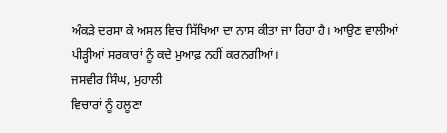ਅੰਕੜੇ ਦਰਸਾ ਕੇ ਅਸਲ ਵਿਚ ਸਿੱਖਿਆ ਦਾ ਨਾਸ ਕੀਤਾ ਜਾ ਰਿਹਾ ਹੈ। ਆਉਣ ਵਾਲੀਆਂ ਪੀੜ੍ਹੀਆਂ ਸਰਕਾਰਾਂ ਨੂੰ ਕਦੇ ਮੁਆਫ਼ ਨਹੀਂ ਕਰਨਗੀਆਂ।
ਜਸਵੀਰ ਸਿੰਘ, ਮੁਹਾਲੀ
ਵਿਚਾਰਾਂ ਨੂੰ ਹਲੂਣਾ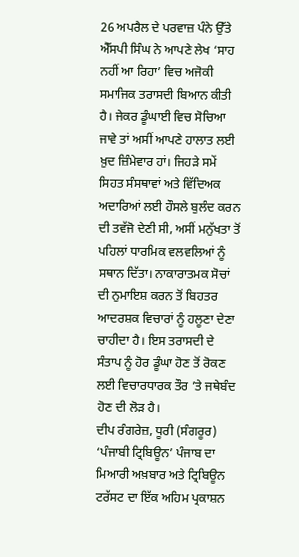26 ਅਪਰੈਲ ਦੇ ਪਰਵਾਜ਼ ਪੰਨੇ ਉੱਤੇ ਐੱਸਪੀ ਸਿੰਘ ਨੇ ਆਪਣੇ ਲੇਖ ‘ਸਾਹ ਨਹੀਂ ਆ ਰਿਹਾ’ ਵਿਚ ਅਜੋਕੀ ਸਮਾਜਿਕ ਤਰਾਸਦੀ ਬਿਆਨ ਕੀਤੀ ਹੈ। ਜੇਕਰ ਡੂੰਘਾਈ ਵਿਚ ਸੋਚਿਆ ਜਾਵੇ ਤਾਂ ਅਸੀਂ ਆਪਣੇ ਹਾਲਾਤ ਲਈ ਖ਼ੁਦ ਜ਼ਿੰਮੇਵਾਰ ਹਾਂ। ਜਿਹੜੇ ਸਮੇਂ ਸਿਹਤ ਸੰਸਥਾਵਾਂ ਅਤੇ ਵਿੱਦਿਅਕ ਅਦਾਰਿਆਂ ਲਈ ਹੌਸਲੇ ਬੁਲੰਦ ਕਰਨ ਦੀ ਤਵੱਜੋ ਦੇਣੀ ਸੀ, ਅਸੀਂ ਮਨੁੱਖਤਾ ਤੋਂ ਪਹਿਲਾਂ ਧਾਰਮਿਕ ਵਲਵਲਿਆਂ ਨੂੰ ਸਥਾਨ ਦਿੱਤਾ। ਨਾਕਾਰਾਤਮਕ ਸੋਚਾਂ ਦੀ ਨੁਮਾਇਸ਼ ਕਰਨ ਤੋਂ ਬਿਹਤਰ ਆਦਰਸ਼ਕ ਵਿਚਾਰਾਂ ਨੂੰ ਹਲੂਣਾ ਦੇਣਾ ਚਾਹੀਦਾ ਹੈ। ਇਸ ਤਰਾਸਦੀ ਦੇ ਸੰਤਾਪ ਨੂੰ ਹੋਰ ਡੂੰਘਾ ਹੋਣ ਤੋਂ ਰੋਕਣ ਲਈ ਵਿਚਾਰਧਾਰਕ ਤੌਰ ’ਤੇ ਜਥੇਬੰਦ ਹੋਣ ਦੀ ਲੋੜ ਹੈ।
ਦੀਪ ਰੰਗਰੇਜ਼, ਧੂਰੀ (ਸੰਗਰੂਰ)
‘ਪੰਜਾਬੀ ਟ੍ਰਿਬਿਊਨ’ ਪੰਜਾਬ ਦਾ ਮਿਆਰੀ ਅਖ਼ਬਾਰ ਅਤੇ ਟ੍ਰਿਬਿਊਨ ਟਰੱਸਟ ਦਾ ਇੱਕ ਅਹਿਮ ਪ੍ਰਕਾਸ਼ਨ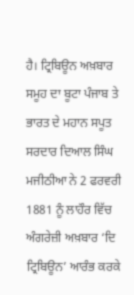ਹੈ। ਟ੍ਰਿਬਿਊਨ ਅਖ਼ਬਾਰ ਸਮੂਹ ਦਾ ਬੂਟਾ ਪੰਜਾਬ ਤੇ ਭਾਰਤ ਦੇ ਮਹਾਨ ਸਪੂਤ ਸਰਦਾਰ ਦਿਆਲ ਸਿੰਘ ਮਜੀਠੀਆ ਨੇ 2 ਫਰਵਰੀ 1881 ਨੂੰ ਲਾਹੌਰ ਵਿੱਚ ਅੰਗਰੇਜ਼ੀ ਅਖ਼ਬਾਰ ‘ਦਿ ਟ੍ਰਿਬਿਊਨ’ ਆਰੰਭ ਕਰਕੇ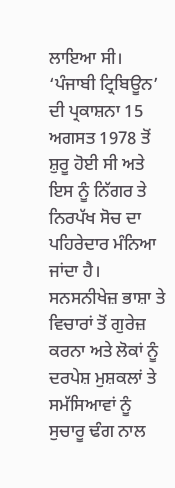ਲਾਇਆ ਸੀ।
‘ਪੰਜਾਬੀ ਟ੍ਰਿਬਿਊਨ’ ਦੀ ਪ੍ਰਕਾਸ਼ਨਾ 15 ਅਗਸਤ 1978 ਤੋਂ ਸ਼ੁਰੂ ਹੋਈ ਸੀ ਅਤੇ ਇਸ ਨੂੰ ਨਿੱਗਰ ਤੇ ਨਿਰਪੱਖ ਸੋਚ ਦਾ ਪਹਿਰੇਦਾਰ ਮੰਨਿਆ ਜਾਂਦਾ ਹੈ। ਸਨਸਨੀਖੇਜ਼ ਭਾਸ਼ਾ ਤੇ ਵਿਚਾਰਾਂ ਤੋਂ ਗੁਰੇਜ਼ ਕਰਨਾ ਅਤੇ ਲੋਕਾਂ ਨੂੰ ਦਰਪੇਸ਼ ਮੁਸ਼ਕਲਾਂ ਤੇ ਸਮੱਸਿਆਵਾਂ ਨੂੰ ਸੁਚਾਰੂ ਢੰਗ ਨਾਲ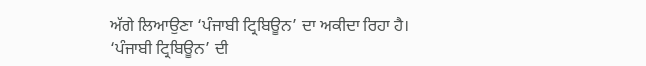ਅੱਗੇ ਲਿਆਉਣਾ ‘ਪੰਜਾਬੀ ਟ੍ਰਿਬਿਊਨ’ ਦਾ ਅਕੀਦਾ ਰਿਹਾ ਹੈ।
‘ਪੰਜਾਬੀ ਟ੍ਰਿਬਿਊਨ’ ਦੀ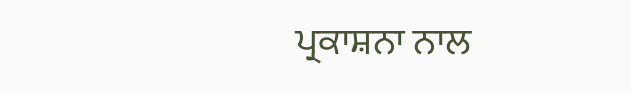ਪ੍ਰਕਾਸ਼ਨਾ ਨਾਲ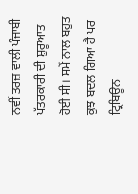ਨਵੀਂ ਤਰਜ਼ ਵਾਲੀ ਪੰਜਾਬੀ ਪੱਤਰਕਾਰੀ ਦੀ ਸ਼ੁਰੂਆਤ ਹੋਈ ਸੀ। ਸਮੇਂ ਨਾਲ ਬਹੁਤ ਕੁਝ ਬਦਲ ਗਿਆ ਹੈ ਪਰ ਟ੍ਰਿਬਿਊਨ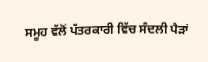ਸਮੂਹ ਵੱਲੋਂ ਪੱਤਰਕਾਰੀ ਵਿੱਚ ਸੰਦਲੀ ਪੈੜਾਂ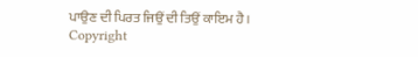ਪਾਉਣ ਦੀ ਪਿਰਤ ਜਿਉਂ ਦੀ ਤਿਉਂ ਕਾਇਮ ਹੈ।
Copyright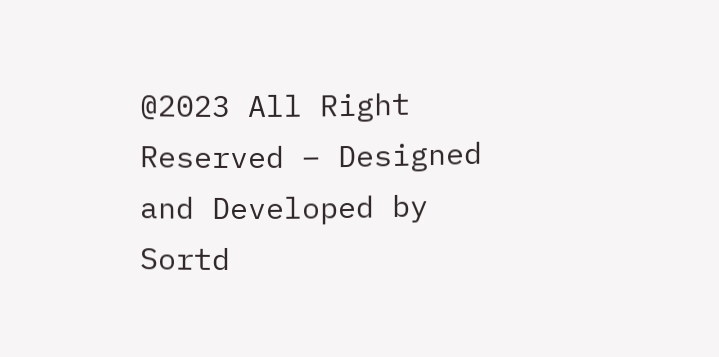@2023 All Right Reserved – Designed and Developed by Sortd